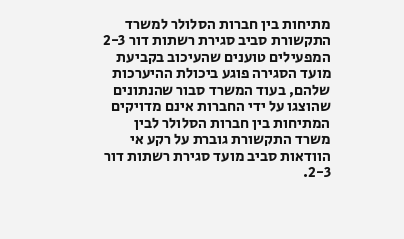מתיחות בין חברות הסלולר למשרד התקשורת סביב סגירת רשתות דור 2-3
המפעילים טוענים שהעיכוב בקביעת מועד הסגירה פוגע ביכולת ההיערכות שלהם, בעוד המשרד סבור שהנתונים שהוצגו על ידי החברות אינם מדויקים
המתיחות בין חברות הסלולר לבין משרד התקשורת גוברת על רקע אי הוודאות סביב מועד סגירת רשתות דור 2-3.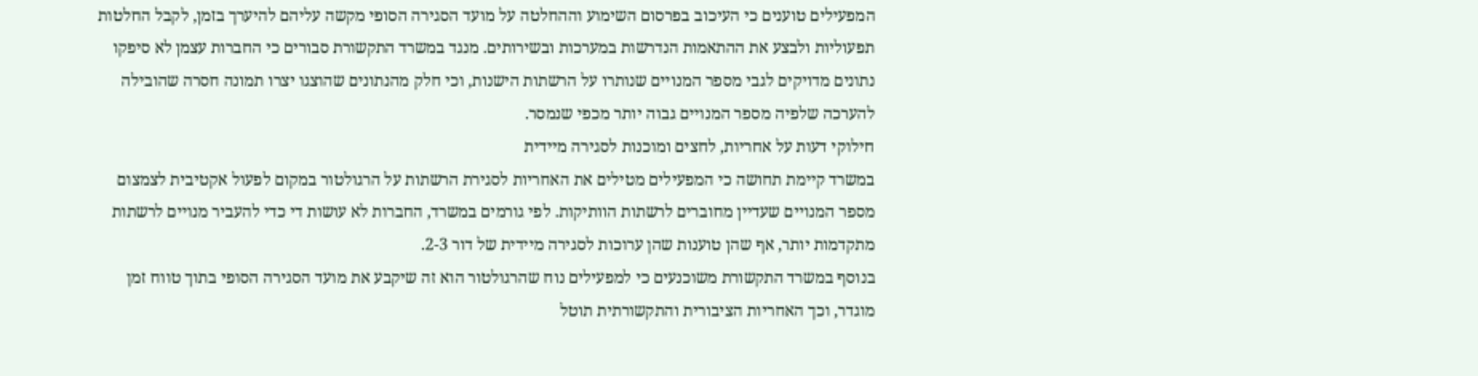המפעילים טוענים כי העיכוב בפרסום השימוע וההחלטה על מועד הסגירה הסופי מקשה עליהם להיערך בזמן, לקבל החלטות תפעוליות ולבצע את ההתאמות הנדרשות במערכות ובשירותים. מנגד במשרד התקשורת סבורים כי החברות עצמן לא סיפקו נתונים מדויקים לגבי מספר המנויים שנותרו על הרשתות הישנות, וכי חלק מהנתונים שהוצגו יצרו תמונה חסרה שהובילה להערכה שלפיה מספר המנויים גבוה יותר מכפי שנמסר.
חילוקי דעות על אחריות, לחצים ומוכנות לסגירה מיידית
במשרד קיימת תחושה כי המפעילים מטילים את האחריות לסגירת הרשתות על הרגולטור במקום לפעול אקטיבית לצמצום מספר המנויים שעדיין מחוברים לרשתות הוותיקות. לפי גורמים במשרד, החברות לא עושות די כדי להעביר מנויים לרשתות מתקדמות יותר, אף שהן טוענות שהן ערוכות לסגירה מיידית של דור 2-3.
בנוסף במשרד התקשורת משוכנעים כי למפעילים נוח שהרגולטור הוא זה שיקבע את מועד הסגירה הסופי בתוך טווח זמן מוגדר, וכך האחריות הציבורית והתקשורתית תוטל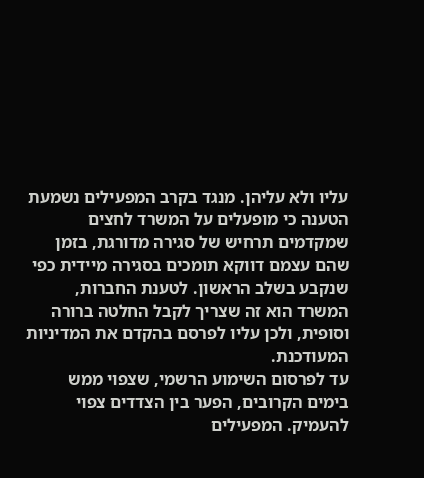עליו ולא עליהן. מנגד בקרב המפעילים נשמעת הטענה כי מופעלים על המשרד לחצים שמקדמים תרחיש של סגירה מדורגת, בזמן שהם עצמם דווקא תומכים בסגירה מיידית כפי שנקבע בשלב הראשון. לטענת החברות, המשרד הוא זה שצריך לקבל החלטה ברורה וסופית, ולכן עליו לפרסם בהקדם את המדיניות המעודכנת.
עד לפרסום השימוע הרשמי, שצפוי ממש בימים הקרובים, הפער בין הצדדים צפוי להעמיק. המפעילים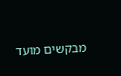מבקשים מועד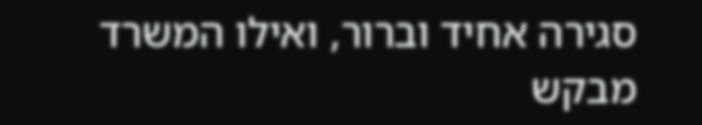סגירה אחיד וברור, ואילו המשרד מבקש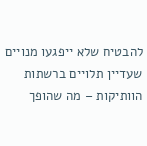להבטיח שלא ייפגעו מנויים שעדיין תלויים ברשתות הוותיקות – מה שהופך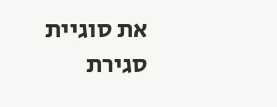את סוגיית סגירת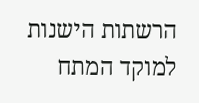הרשתות הישנות למוקד המתח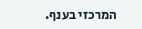המרכזי בענף.